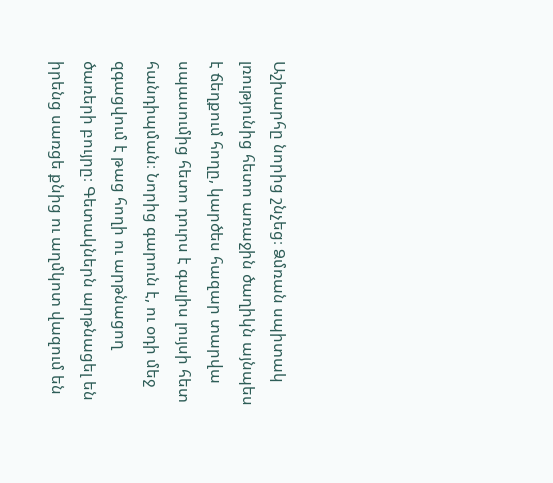Աշխարհը նորից շնչեց։ Ձմռան սպիտակ լռությունից հետո առաջին ծաղիկն այնպես է ճեղքում հողը, կարծես հազար տարվա սպասումից հետո դուրս է գալիս լույսի հետ հանդիպման։ Նորից գարուն է, ու օդի մեջ զգացվում է թաց հողի ու արթնացող ծառերի բույրը։ Գետակներն արթնացել են իրենց սառցե քնից ու աղմկոտ վազում են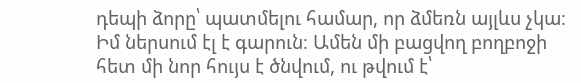դեպի ձորը՝ պատմելու համար, որ ձմեռն այլևս չկա։ Իմ ներսում էլ է գարուն։ Ամեն մի բացվող բողբոջի հետ մի նոր հույս է ծնվում, ու թվում է՝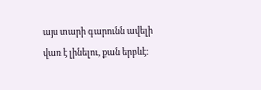այս տարի գարունն ավելի վառ է լինելու, քան երբևէ։